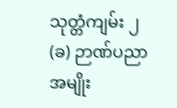သုတ္တံကျမ်း ၂
(ခ) ဉာဏ်ပညာအမျိုး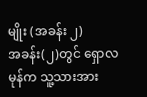မျိုး (အခန်း ၂)
အခန်း(၂)တွင် ရှောလမုန်က သူ့သားအား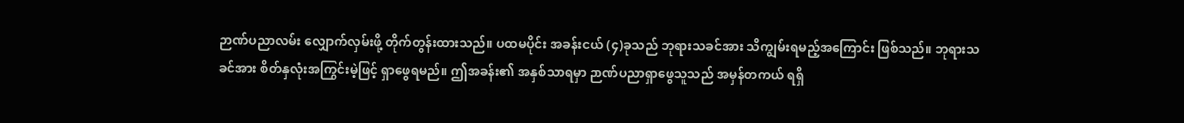ဉာဏ်ပညာလမ်း လျှောက်လှမ်းဖို့ တိုက်တွန်းထားသည်။ ပထမပိုင်း အခန်းငယ် (၄)ခုသည် ဘုရားသခင်အား သိကျွမ်းရမည့်အကြောင်း ဖြစ်သည်။ ဘုရားသခင်အား စိတ်နှလုံးအကြွင်းမဲ့ဖြင့် ရှာဖွေရမည်။ ဤအခန်း၏ အနှစ်သာရမှာ ဉာဏ်ပညာရှာဖွေသူသည် အမှန်တကယ် ရရှိ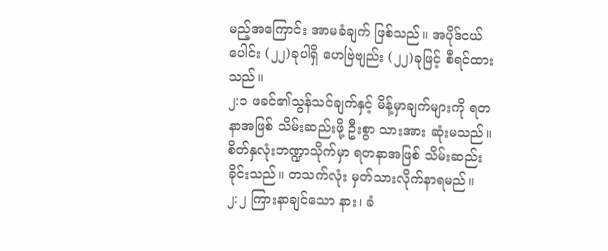မည့်အကြောင်း အာမခံချက် ဖြစ်သည်။ အပိုဒ်ငယ်ပေါင်း (၂၂)ခုပါရှိ ဟေဗြဲဗျည်း (၂၂)ခုဖြင့် စီရင်ထားသည်။
၂:၁ ဖခင်၏သွန်သင်ချက်နှင့် မိန့်မှာချက်များကို ရတနာအဖြစ် သိမ်းဆည်းဖို့ ဦးစွာ သားအား ဆုံးမသည်။ စိတ်နှလုံးဘဏ္ဍာသိုက်မှာ ရတနာအဖြစ် သိမ်းဆည်းခိုင်းသည်။ တသက်လုံး မှတ်သားလိုက်နာရမည်။
၂:၂ ကြားနာချင်သော နား၊ ခံ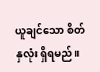ယူချင်သော စိတ်နှလုံး ရှိရမည်။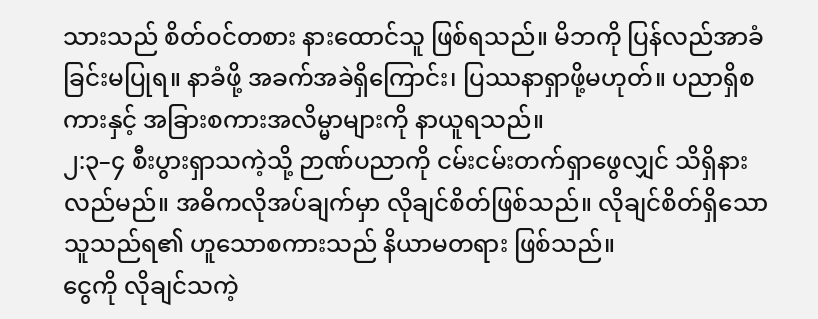သားသည် စိတ်ဝင်တစား နားထောင်သူ ဖြစ်ရသည်။ မိဘကို ပြန်လည်အာခံခြင်းမပြုရ။ နာခံဖို့ အခက်အခဲရှိကြောင်း၊ ပြဿနာရှာဖို့မဟုတ်။ ပညာရှိစကားနှင့် အခြားစကားအလိမ္မာများကို နာယူရသည်။
၂:၃–၄ စီးပွားရှာသကဲ့သို့ ဉာဏ်ပညာကို ငမ်းငမ်းတက်ရှာဖွေလျှင် သိရှိနားလည်မည်။ အဓိကလိုအပ်ချက်မှာ လိုချင်စိတ်ဖြစ်သည်။ လိုချင်စိတ်ရှိသော သူသည်ရ၏ ဟူသောစကားသည် နိယာမတရား ဖြစ်သည်။
ငွေကို လိုချင်သကဲ့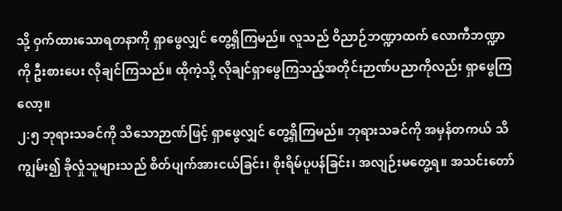သို့ ဝှက်ထားသောရတနာကို ရှာဖွေလျှင် တွေ့ရှိကြမည်။ လူသည် ဝိညာဉ်ဘဏ္ဍာထက် လောကီဘဏ္ဍာကို ဦးစားပေး လိုချင်ကြသည်။ ထိုကဲ့သို့ လိုချင်ရှာဖွေကြသည့်အတိုင်းဉာဏ်ပညာကိုလည်း ရှာဖွေကြလော့။
၂:၅ ဘုရားသခင်ကို သိသောဉာဏ်ဖြင့် ရှာဖွေလျှင် တွေ့ရှိကြမည်။ ဘုရားသခင်ကို အမှန်တကယ် သိကျွမ်း၍ ခိုလှုံသူများသည် စိတ်ပျက်အားငယ်ခြင်း၊ စိုးရိမ်ပူပန်ခြင်း၊ အလျဉ်းမတွေ့ရ။ အသင်းတော်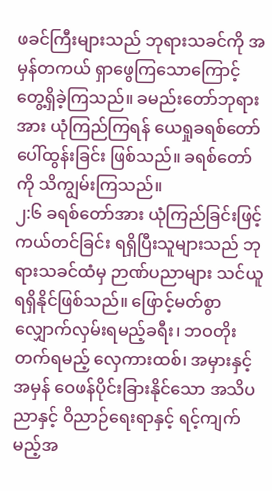ဖခင်ကြီးများသည် ဘုရားသခင်ကို အမှန်တကယ် ရှာဖွေကြသောကြောင့် တွေ့ရှိခဲ့ကြသည်။ ခမည်းတော်ဘုရားအား ယုံကြည်ကြရန် ယေရှုခရစ်တော် ပေါ်ထွန်းခြင်း ဖြစ်သည်။ ခရစ်တော်ကို သိကျွမ်းကြသည်။
၂:၆ ခရစ်တော်အား ယုံကြည်ခြင်းဖြင့် ကယ်တင်ခြင်း ရရှိပြီးသူများသည် ဘုရားသခင်ထံမှ ဉာဏ်ပညာများ သင်ယူရရှိနိုင်ဖြစ်သည်။ ဖြောင့်မတ်စွာ လျှောက်လှမ်းရမည့်ခရီး၊ ဘဝတိုးတက်ရမည့် လှေကားထစ်၊ အမှားနှင့်အမှန် ဝေဖန်ပိုင်းခြားနိုင်သော အသိပညာနှင့် ဝိညာဉ်ရေးရာနှင့် ရင့်ကျက်မည့်အ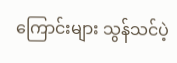ကြောင်းများ သွန်သင်ပဲ့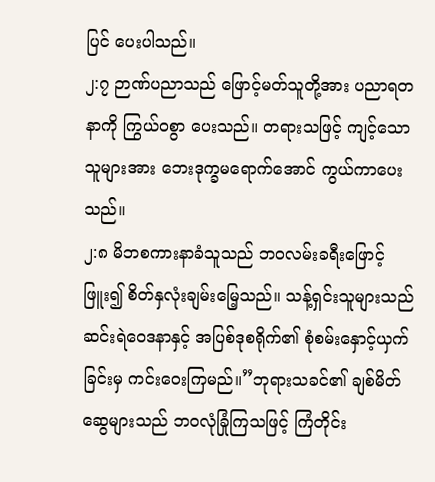ပြင် ပေးပါသည်။
၂:၇ ဉာဏ်ပညာသည် ဖြောင့်မတ်သူတို့အား ပညာရတနာကို ကြွယ်ဝစွာ ပေးသည်။ တရားသဖြင့် ကျင့်သောသူများအား ဘေးဒုက္ခမရောက်အောင် ကွယ်ကာပေးသည်။
၂:၈ မိဘစကားနာခံသူသည် ဘဝလမ်းခရီးဖြောင့်ဖြူး၍ စိတ်နှလုံးချမ်းမြေ့သည်။ သန့်ရှင်းသူများသည် ဆင်းရဲဝေဒနာနှင့် အပြစ်ဒုစရိုက်၏ စုံစမ်းနှောင့်ယှက်ခြင်းမှ ကင်းဝေးကြမည်။”ဘုရားသခင်၏ ချစ်မိတ်ဆွေများသည် ဘဝလုံခြုံကြသဖြင့် ကြံတိုင်း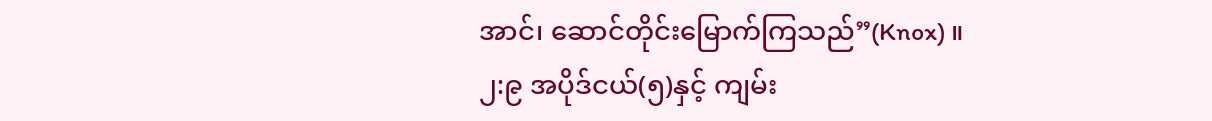အာင်၊ ဆောင်တိုင်းမြောက်ကြသည်”(Knox) ။
၂:၉ အပိုဒ်ငယ်(၅)နှင့် ကျမ်း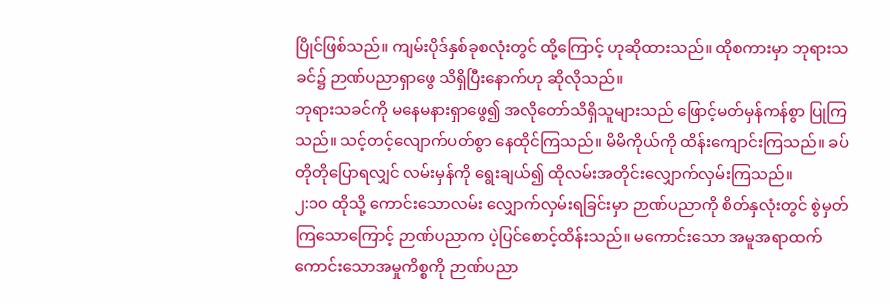ပြိုင်ဖြစ်သည်။ ကျမ်းပိုဒ်နှစ်ခုစလုံးတွင် ထို့ကြောင့် ဟုဆိုထားသည်။ ထိုစကားမှာ ဘုရားသခင်၌ ဉာဏ်ပညာရှာဖွေ သိရှိပြီးနောက်ဟု ဆိုလိုသည်။
ဘုရားသခင်ကို မနေမနားရှာဖွေ၍ အလိုတော်သိရှိသူများသည် ဖြောင့်မတ်မှန်ကန်စွာ ပြုကြသည်။ သင့်တင့်လျောက်ပတ်စွာ နေထိုင်ကြသည်။ မိမိကိုယ်ကို ထိန်းကျောင်းကြသည်။ ခပ်တိုတိုပြောရလျှင် လမ်းမှန်ကို ရွေးချယ်၍ ထိုလမ်းအတိုင်းလျှောက်လှမ်းကြသည်။
၂:၁၀ ထိုသို့ ကောင်းသောလမ်း လျှောက်လှမ်းရခြင်းမှာ ဉာဏ်ပညာကို စိတ်နှလုံးတွင် စွဲမှတ် ကြသောကြောင့် ဉာဏ်ပညာက ပဲ့ပြင်စောင့်ထိန်းသည်။ မကောင်းသော အမူအရာထက် ကောင်းသောအမှုကိစ္စကို ဉာဏ်ပညာ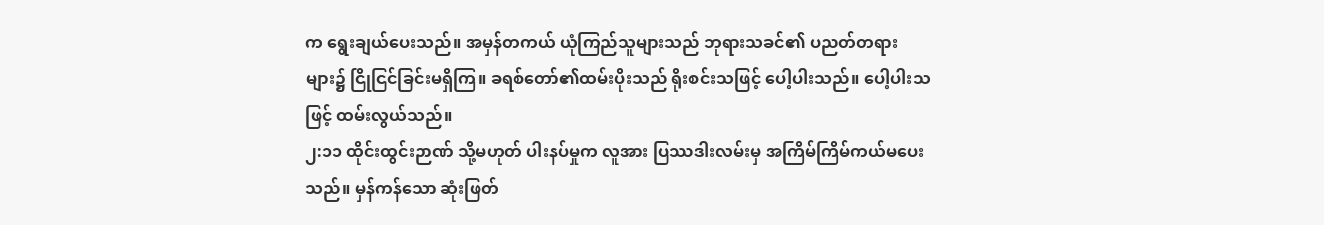က ရွေးချယ်ပေးသည်။ အမှန်တကယ် ယုံကြည်သူများသည် ဘုရားသခင်၏ ပညတ်တရားများ၌ ငြိုငြင်ခြင်းမရှိကြ။ ခရစ်တော်၏ထမ်းပိုးသည် ရိုးစင်းသဖြင့် ပေါ့ပါးသည်။ ပေါ့ပါးသဖြင့် ထမ်းလွယ်သည်။
၂:၁၁ ထိုင်းထွင်းဉာဏ် သို့မဟုတ် ပါးနပ်မှုက လူအား ပြဿဒါးလမ်းမှ အကြိမ်ကြိမ်ကယ်မပေးသည်။ မှန်ကန်သော ဆုံးဖြတ်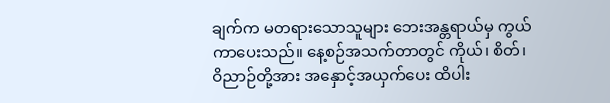ချက်က မတရားသောသူများ ဘေးအန္တရာယ်မှ ကွယ်ကာပေးသည်။ နေ့စဉ်အသက်တာတွင် ကိုယ်၊ စိတ်၊ ဝိညာဉ်တို့အား အနှောင့်အယှက်ပေး ထိပါး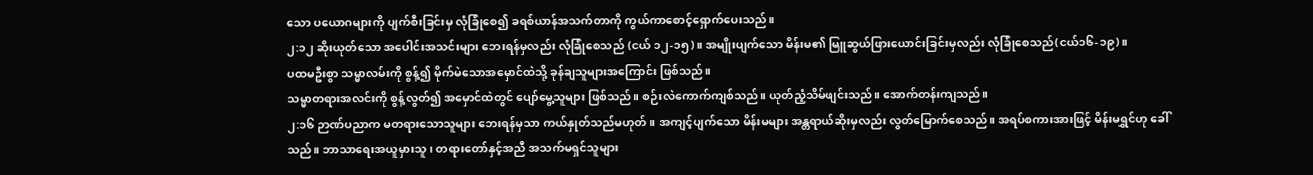သော ပယောဂများကို ပျက်စီးခြင်းမှ လုံခြုံစေ၍ ခရစ်ယာန်အသက်တာကို ကွယ်ကာစောင့်ရှောက်ပေးသည်။
၂:၁၂ ဆိုးယုတ်သော အပေါင်းအသင်းများ ဘေးရန်မှလည်း လုံခြုံစေသည် (ငယ် ၁၂-၁၅)။ အမျိုးပျက်သော မိန်းမ၏ မြူဆွယ်ဖြားယောင်းခြင်းမှလည်း လုံခြုံစေသည်(ငယ်၁၆-၁၉)။
ပထမဦးစွာ သမ္မာလမ်းကို စွန့်၍ မိုက်မဲသောအမှောင်ထဲသို့ ခုန်ချသူများအကြောင်း ဖြစ်သည်။
သမ္မာတရားအလင်းကို စွန့်လွတ်၍ အမှောင်ထဲတွင် ပျော်မွေ့သူများ ဖြစ်သည်။ စဉ်းလဲကောက်ကျစ်သည်။ ယုတ်ညံ့သိမ်ဖျင်းသည်။ အောက်တန်းကျသည်။
၂:၁၆ ဉာဏ်ပညာက မတရားသောသူများ ဘေးရန်မှသာ ကယ်နှုတ်သည်မဟုတ်။ အကျင့်ပျက်သော မိန်းမများ အန္တရာယ်ဆိုးမှလည်း လွတ်မြောက်စေသည်။ အရပ်စကားအားဖြင့် မိန်းမရွှင်ဟု ခေါ်သည်။ ဘာသာရေးအယူမှားသူ၊ တရားတော်နှင့်အညီ အသက်မရှင်သူများ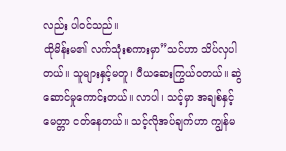လည်း ပါဝင်သည်။
ထိုမိန်းမ၏ လက်သုံးစကားမှာ”သင်ဟာ သိပ်လှပါတယ်။ သူများနှင့်မတူ၊ ပီယဆေးကြွယ်ဝတယ်။ ဆွဲဆောင်မှုကောင်းတယ်။ လာပါ၊ သင့်မှာ အချစ်နှင့်မေတ္တာ ငတ်နေတယ်။ သင့်လိုအပ်ချက်ဟာ ကျွန်မ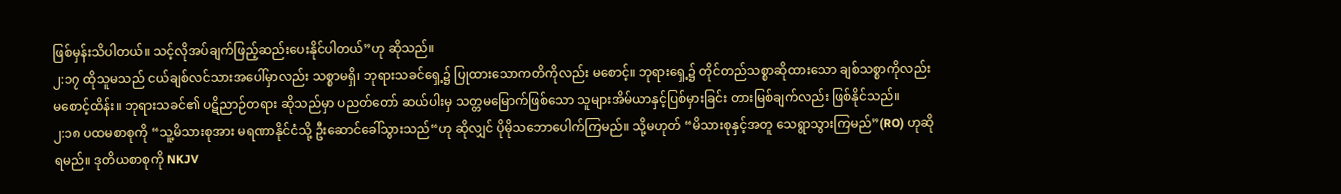ဖြစ်မှန်းသိပါတယ်။ သင့်လိုအပ်ချက်ဖြည့်ဆည်းပေးနိုင်ပါတယ်”ဟု ဆိုသည်။
၂:၁၇ ထိုသူမသည် ငယ်ချစ်လင်သားအပေါ်မှာလည်း သစ္စာမရှိ၊ ဘုရားသခင်ရှေ့၌ ပြုထားသောကတိကိုလည်း မစောင့်။ ဘုရားရှေ့၌ တိုင်တည်သစ္စာဆိုထားသော ချစ်သစ္စာကိုလည်း မစောင့်ထိန်း။ ဘုရားသခင်၏ ပဋိညာဉ်တရား ဆိုသည်မှာ ပညတ်တော် ဆယ်ပါးမှ သတ္တမမြောက်ဖြစ်သော သူများအိမ်ယာနှင့်ပြစ်မှားခြင်း တားမြစ်ချက်လည်း ဖြစ်နိုင်သည်။
၂:၁၈ ပထမစာစုကို “သူ့မိသားစုအား မရဏာနိုင်ငံသို့ ဦးဆောင်ခေါ်သွားသည်“ဟု ဆိုလျှင် ပိုမိုသဘောပေါက်ကြမည်။ သို့မဟုတ် “မိသားစုနှင့်အတူ သေရွာသွားကြမည်”(RO) ဟုဆိုရမည်။ ဒုတိယစာစုကို NKJV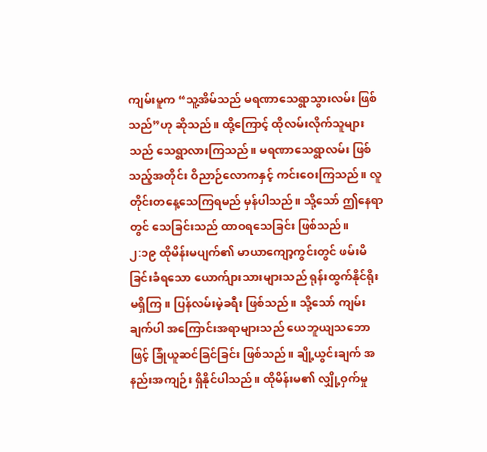ကျမ်းမူက “သူ့အိမ်သည် မရဏာသေရွာသွားလမ်း ဖြစ်သည်”ဟု ဆိုသည်။ ထို့ကြောင့် ထိုလမ်းလိုက်သူများသည် သေရွာလားကြသည်။ မရဏာသေရွာလမ်း ဖြစ်သည့်အတိုင်း ဝိညာဉ်လောကနှင့် ကင်းဝေးကြသည်။ လူတိုင်းတနေ့သေကြရမည် မှန်ပါသည်။ သို့သော် ဤနေရာတွင် သေခြင်းသည် ထာဝရသေခြင်း ဖြစ်သည်။
၂:၁၉ ထိုမိန်းမပျက်၏ မာယာကျော့ကွင်းတွင် ဖမ်းမိခြင်းခံရသော ယောက်ျားသားများသည် ရုန်းထွက်နိုင်ရိုး မရှိကြ။ ပြန်လမ်းမဲ့ခရီး ဖြစ်သည်။ သို့သော် ကျမ်းချက်ပါ အကြောင်းအရာများသည် ယေဘူယျသဘောဖြင့် ခြုံယူဆင်ခြင်ခြင်း ဖြစ်သည်။ ချို့ယွင်းချက် အနည်းအကျဉ်း ရှိနိုင်ပါသည်။ ထိုမိန်းမ၏ လျှို့ဝှက်မှု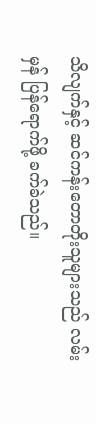သိလျက်နှင့် ဆင်ကန်းတောတိုးသူများသည် လမ်းမှန် ပြန်ရောက်ဖို့ ခက်ခဲသည်။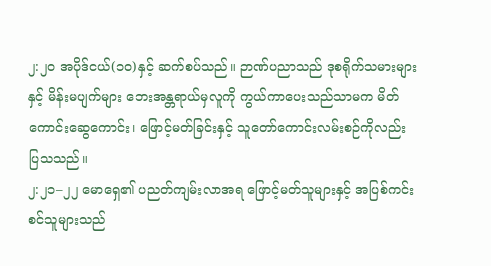၂:၂၀ အပိုဒ်ငယ်(၁၀)နှင့် ဆက်စပ်သည်။ ဉာဏ်ပညာသည် ဒုစရိုက်သမားများနှင့် မိန်းမပျက်များ ဘေးအန္တရာယ်မှလူကို ကွယ်ကာပေးသည်သာမက မိတ်ကောင်းဆွေကောင်း၊ ဖြောင့်မတ်ခြင်းနှင့် သူတော်ကောင်းလမ်းစဉ်ကိုလည်း ပြသသည်။
၂:၂၁–၂၂ မောရှေ၏ ပညတ်ကျမ်းလာအရ ဖြောင့်မတ်သူများနှင့် အပြစ်ကင်းစင်သူများသည်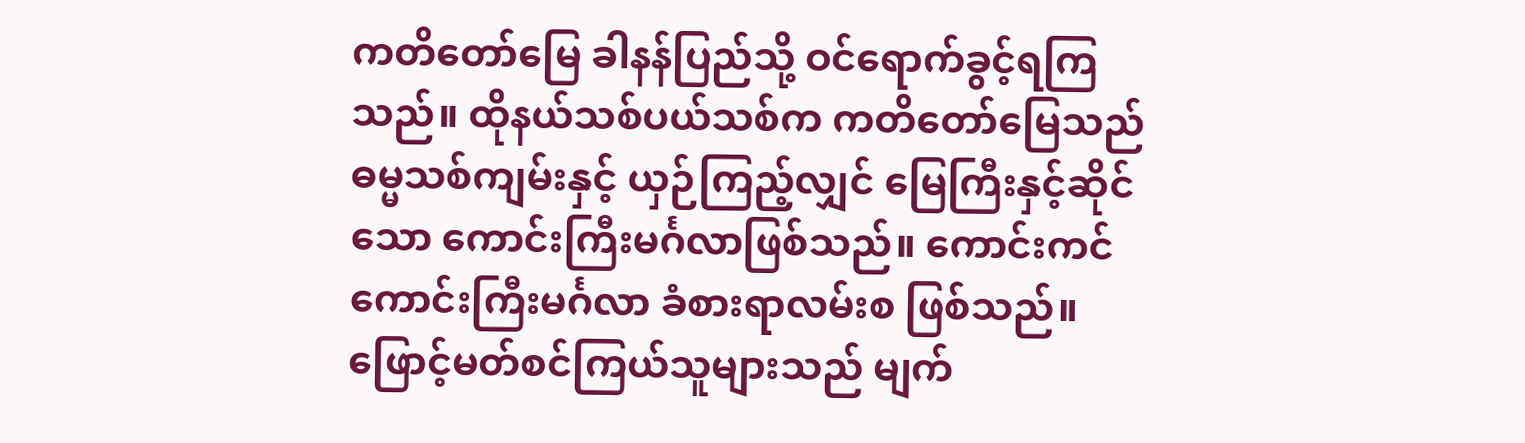ကတိတော်မြေ ခါနန်ပြည်သို့ ဝင်ရောက်ခွင့်ရကြသည်။ ထိုနယ်သစ်ပယ်သစ်က ကတိတော်မြေသည် ဓမ္မသစ်ကျမ်းနှင့် ယှဉ်ကြည့်လျှင် မြေကြီးနှင့်ဆိုင်သော ကောင်းကြီးမင်္ဂလာဖြစ်သည်။ ကောင်းကင်ကောင်းကြီးမင်္ဂလာ ခံစားရာလမ်းစ ဖြစ်သည်။ ဖြောင့်မတ်စင်ကြယ်သူများသည် မျက်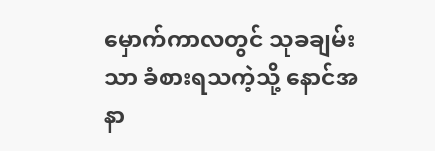မှောက်ကာလတွင် သုခချမ်းသာ ခံစားရသကဲ့သို့ နောင်အနာ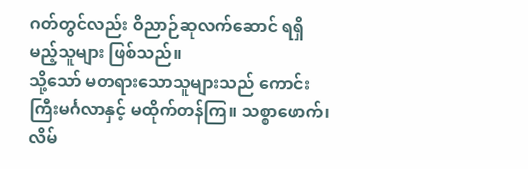ဂတ်တွင်လည်း ဝိညာဉ်ဆုလက်ဆောင် ရရှိမည့်သူများ ဖြစ်သည်။
သို့သော် မတရားသောသူများသည် ကောင်းကြီးမင်္ဂလာနှင့် မထိုက်တန်ကြ။ သစ္စာဖောက်၊ လိမ်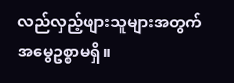လည်လှည့်ဖျားသူများအတွက် အမွေဥစ္စာမရှိ။